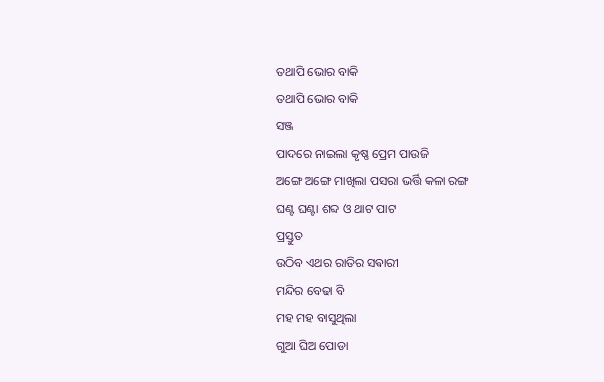ତଥାପି ଭୋର ବାକି
ତଥାପି ଭୋର ବାକି
ସଞ୍ଜ
ପାଦରେ ନାଇଲା କୃଷ୍ଣ ପ୍ରେମ ପାଉଜି
ଅଙ୍ଗେ ଅଙ୍ଗେ ମାଖିଲା ପସରା ଭର୍ତ୍ତି କଳା ରଙ୍ଗ
ଘଣ୍ଟ ଘଣ୍ଟା ଶବ୍ଦ ଓ ଥାଟ ପାଟ
ପ୍ରସ୍ତୁତ
ଉଠିବ ଏଥର ରାତିର ସଵାରୀ
ମନ୍ଦିର ବେଢା ବି
ମହ ମହ ବାସୁଥିଲା
ଗୁଆ ଘିଅ ପୋଡା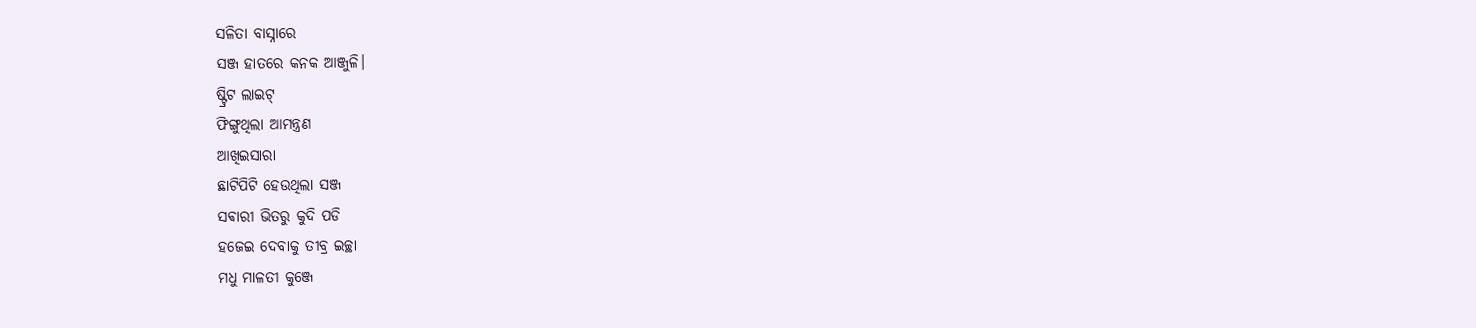ସଳିତା ବାସ୍ନାରେ
ସଞ୍ଜ ହାତରେ କନକ ଆଞ୍ଜୁଳି।
ଷ୍ଟ୍ରିଟ ଲାଇଟ୍
ଫିଙ୍ଗୁଥିଲା ଆମନ୍ତ୍ରଣ
ଆଖିଇସାରା
ଛାଟିପିଟି ହେଉଥିଲା ସଞ୍ଜ
ସଵାରୀ ଭିତରୁ କୁଦି ପଡି
ହଜେଇ ଦେବାକୁ ତୀବ୍ର ଇଚ୍ଛା
ମଧୁ ମାଳତୀ କୁଞ୍ଜେ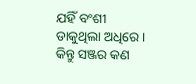ଯହିଁ ବଂଶୀ
ଡାକୁଥିଲା ଅଧିରେ।
କିନ୍ତୁ ସଞ୍ଜର କଣ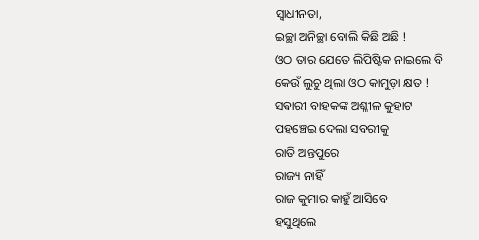ସ୍ବାଧୀନତା,
ଇଚ୍ଛା ଅନିଚ୍ଛା ବୋଲି କିଛି ଅଛି !
ଓଠ ତାର ଯେତେ ଲିପିଷ୍ଟିକ ନାଇଲେ ବି
କେଉଁ ଲୁଚୁ ଥିଲା ଓଠ କାମୁଡ଼ା କ୍ଷତ !
ସଵାରୀ ବାହକଙ୍କ ଅଶ୍ଳୀଳ କୁହାଟ
ପହଞ୍ଚେଇ ଦେଲା ସବରୀକୁ
ରାତି ଅନ୍ତପୁରେ
ରାଜ୍ୟ ନାହିଁ
ରାଜ କୁମାର କାହୁଁ ଆସିବେ
ହସୁଥିଲେ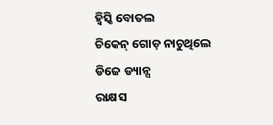ହ୍ବିସ୍କି ବୋତଲ
ଚିକେନ୍ ଗୋଡ଼ ନାଚୁଥିଲେ
ଡିଜେ ଡ୍ୟାନ୍ସ
ରାକ୍ଷସ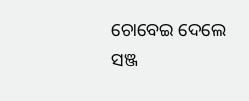ଚୋବେଇ ଦେଲେ
ସଞ୍ଜ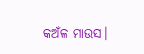କଅଁଳ ମାଉସ।